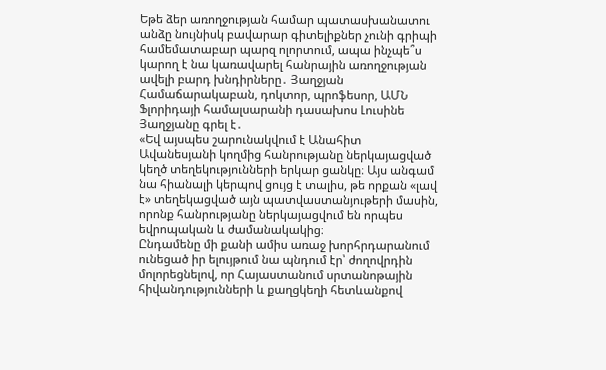Եթե ձեր առողջության համար պատասխանատու անձը նույնիսկ բավարար գիտելիքներ չունի գրիպի համեմատաբար պարզ ոլորտում, ապա ինչպե՞ս կարող է նա կառավարել հանրային առողջության ավելի բարդ խնդիրները․ Յաղջյան
Համաճարակաբան, դոկտոր, պրոֆեսոր, ԱՄՆ Ֆլորիդայի համալսարանի դասախոս Լուսինե Յաղջյանը գրել է․
«Եվ այսպես շարունակվում է Անահիտ Ավանեսյանի կողմից հանրությանը ներկայացված կեղծ տեղեկությունների երկար ցանկը։ Այս անգամ նա հիանալի կերպով ցույց է տալիս, թե որքան «լավ է» տեղեկացված այն պատվաստանյութերի մասին, որոնք հանրությանը ներկայացվում են որպես եվրոպական և ժամանակակից։
Ընդամենը մի քանի ամիս առաջ խորհրդարանում ունեցած իր ելույթում նա պնդում էր՝ ժողովրդին մոլորեցնելով, որ Հայաստանում սրտանոթային հիվանդությունների և քաղցկեղի հետևանքով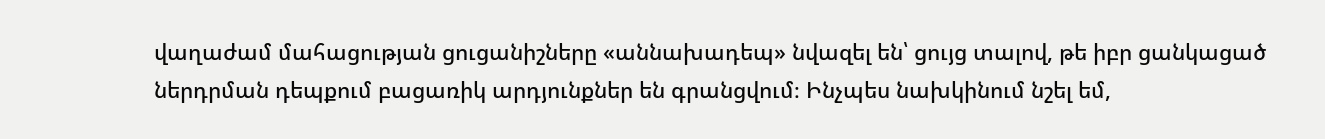վաղաժամ մահացության ցուցանիշները «աննախադեպ» նվազել են՝ ցույց տալով, թե իբր ցանկացած ներդրման դեպքում բացառիկ արդյունքներ են գրանցվում։ Ինչպես նախկինում նշել եմ,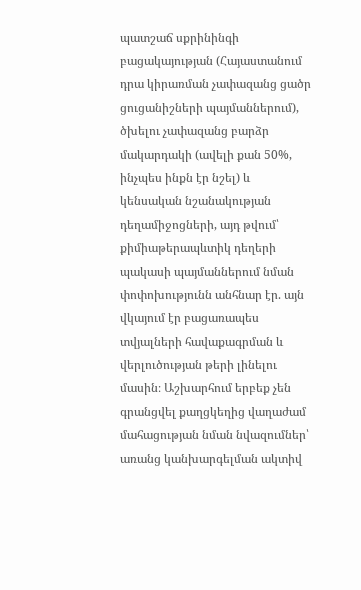պատշաճ սքրինինգի բացակայության (Հայաստանում դրա կիրառման չափազանց ցածր ցուցանիշների պայմաններում), ծխելու չափազանց բարձր մակարդակի (ավելի քան 50%, ինչպես ինքն էր նշել) և կենսական նշանակության դեղամիջոցների, այդ թվում՝ քիմիաթերապևտիկ դեղերի պակասի պայմաններում նման փոփոխությունն անհնար էր. այն վկայում էր բացառապես տվյալների հավաքագրման և վերլուծության թերի լինելու մասին։ Աշխարհում երբեք չեն գրանցվել քաղցկեղից վաղաժամ մահացության նման նվազումներ՝ առանց կանխարգելման ակտիվ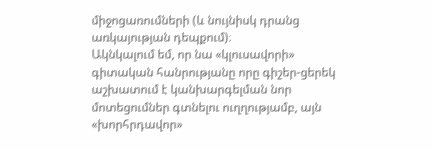միջոցառումների (և նույնիսկ դրանց առկայության դեպքում)։
Ակնկալում եմ, որ նա «կլուսավորի» գիտական հանրությանը որը գիշեր-ցերեկ աշխատում է կանխարգելման նոր մոտեցումներ գտնելու ուղղությամբ, այն «խորհրդավոր»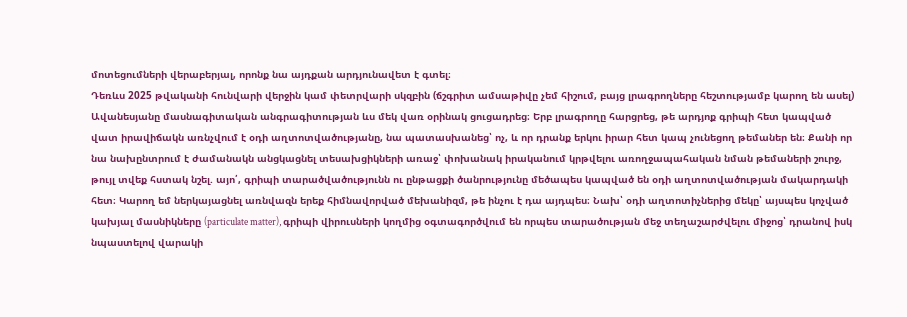մոտեցումների վերաբերյալ, որոնք նա այդքան արդյունավետ է գտել։
Դեռևս 2025 թվականի հունվարի վերջին կամ փետրվարի սկզբին (ճշգրիտ ամսաթիվը չեմ հիշում, բայց լրագրողները հեշտությամբ կարող են ասել) Ավանեսյանը մասնագիտական անգրագիտության ևս մեկ վառ օրինակ ցուցադրեց։ Երբ լրագրողը հարցրեց, թե արդյոք գրիպի հետ կապված վատ իրավիճակն առնչվում է օդի աղտոտվածությանը, նա պատասխանեց՝ ոչ, և որ դրանք երկու իրար հետ կապ չունեցող թեմաներ են։ Քանի որ նա նախընտրում է ժամանակն անցկացնել տեսախցիկների առաջ՝ փոխանակ իրականում կրթվելու առողջապահական նման թեմաների շուրջ, թույլ տվեք հստակ նշել. այո՛, գրիպի տարածվածությունն ու ընթացքի ծանրությունը մեծապես կապված են օդի աղտոտվածության մակարդակի հետ։ Կարող եմ ներկայացնել առնվազն երեք հիմնավորված մեխանիզմ, թե ինչու է դա այդպես։ Նախ՝ օդի աղտոտիչներից մեկը՝ այսպես կոչված կախյալ մասնիկները (particulate matter), գրիպի վիրուսների կողմից օգտագործվում են որպես տարածության մեջ տեղաշարժվելու միջոց՝ դրանով իսկ նպաստելով վարակի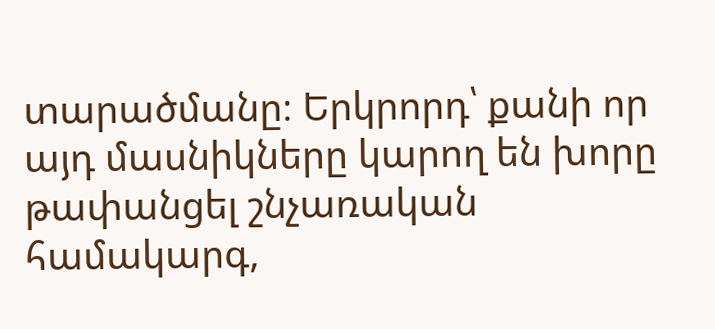տարածմանը։ Երկրորդ՝ քանի որ այդ մասնիկները կարող են խորը թափանցել շնչառական համակարգ,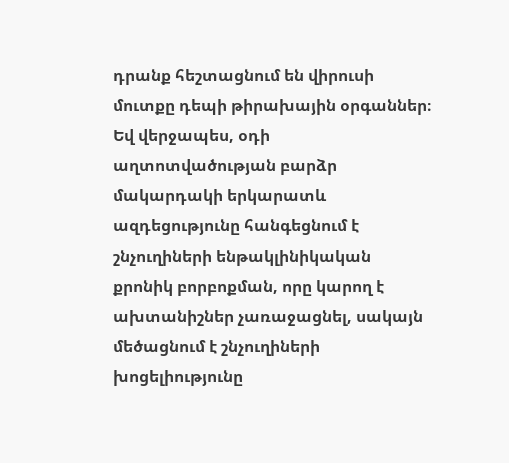դրանք հեշտացնում են վիրուսի մուտքը դեպի թիրախային օրգաններ։ Եվ վերջապես, օդի աղտոտվածության բարձր մակարդակի երկարատև ազդեցությունը հանգեցնում է շնչուղիների ենթակլինիկական քրոնիկ բորբոքման, որը կարող է ախտանիշներ չառաջացնել, սակայն մեծացնում է շնչուղիների խոցելիությունը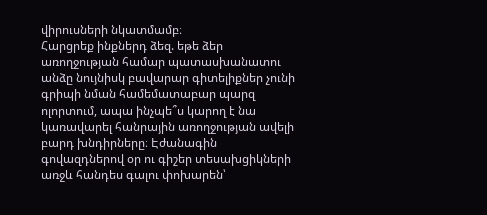վիրուսների նկատմամբ։
Հարցրեք ինքներդ ձեզ. եթե ձեր առողջության համար պատասխանատու անձը նույնիսկ բավարար գիտելիքներ չունի գրիպի նման համեմատաբար պարզ ոլորտում, ապա ինչպե՞ս կարող է նա կառավարել հանրային առողջության ավելի բարդ խնդիրները։ Էժանագին գովազդներով օր ու գիշեր տեսախցիկների առջև հանդես գալու փոխարեն՝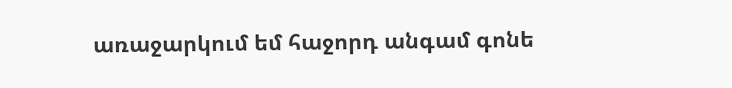առաջարկում եմ հաջորդ անգամ գոնե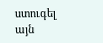ստուգել այն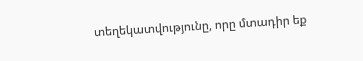տեղեկատվությունը, որը մտադիր եք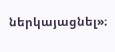ներկայացնել»։